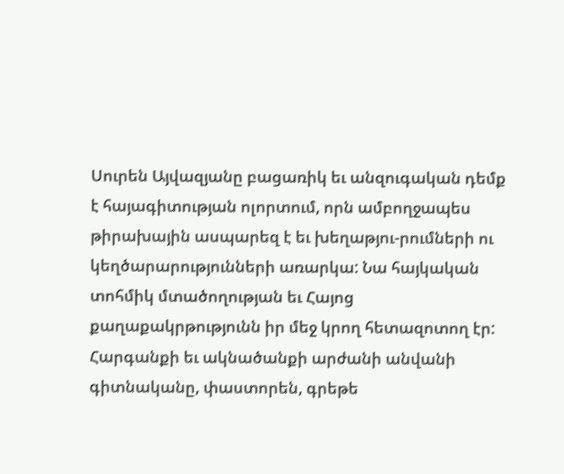Սուրեն Այվազյանը բացառիկ եւ անզուգական դեմք է հայագիտության ոլորտում, որն ամբողջապես թիրախային ասպարեզ է եւ խեղաթյու-րումների ու կեղծարարությունների առարկա: Նա հայկական տոհմիկ մտածողության եւ Հայոց քաղաքակրթությունն իր մեջ կրող հետազոտող էր: Հարգանքի եւ ակնածանքի արժանի անվանի գիտնականը, փաստորեն, գրեթե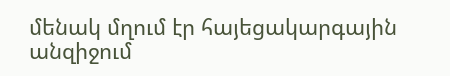մենակ մղում էր հայեցակարգային անզիջում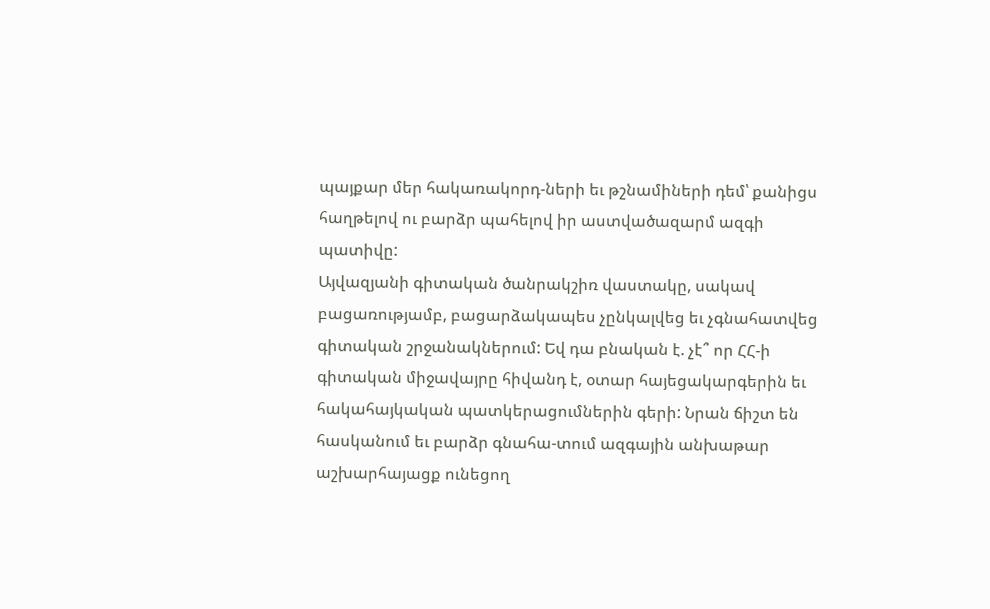պայքար մեր հակառակորդ-ների եւ թշնամիների դեմ՝ քանիցս հաղթելով ու բարձր պահելով իր աստվածազարմ ազգի պատիվը:
Այվազյանի գիտական ծանրակշիռ վաստակը, սակավ բացառությամբ, բացարձակապես չընկալվեց եւ չգնահատվեց գիտական շրջանակներում: Եվ դա բնական է. չէ՞ որ ՀՀ-ի գիտական միջավայրը հիվանդ է, օտար հայեցակարգերին եւ հակահայկական պատկերացումներին գերի: Նրան ճիշտ են հասկանում եւ բարձր գնահա-տում ազգային անխաթար աշխարհայացք ունեցող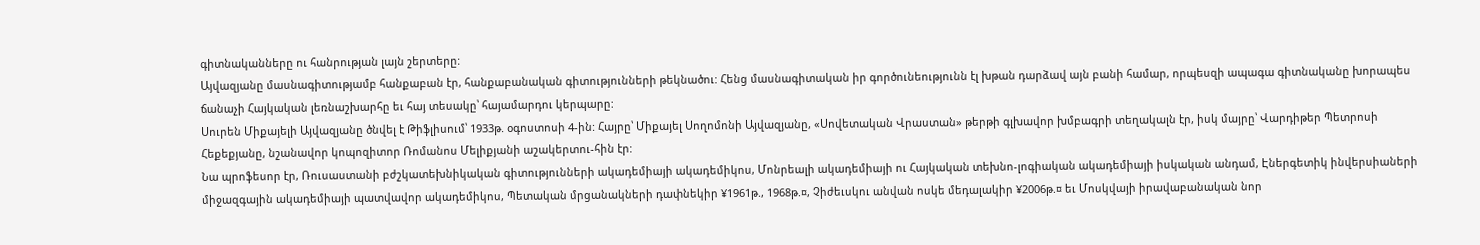գիտնականները ու հանրության լայն շերտերը:
Այվազյանը մասնագիտությամբ հանքաբան էր, հանքաբանական գիտությունների թեկնածու: Հենց մասնագիտական իր գործունեությունն էլ խթան դարձավ այն բանի համար, որպեսզի ապագա գիտնականը խորապես ճանաչի Հայկական լեռնաշխարհը եւ հայ տեսակը՝ հայամարդու կերպարը:
Սուրեն Միքայելի Այվազյանը ծնվել է Թիֆլիսում՝ 1933թ. օգոստոսի 4-ին: Հայրը՝ Միքայել Սողոմոնի Այվազյանը, «Սովետական Վրաստան» թերթի գլխավոր խմբագրի տեղակալն էր, իսկ մայրը՝ Վարդիթեր Պետրոսի Հեքեքյանը, նշանավոր կոպոզիտոր Ռոմանոս Մելիքյանի աշակերտու-հին էր:
Նա պրոֆեսոր էր, Ռուսաստանի բժշկատեխնիկական գիտությունների ակադեմիայի ակադեմիկոս, Մոնրեալի ակադեմիայի ու Հայկական տեխնո-լոգիական ակադեմիայի իսկական անդամ, Էներգետիկ ինվերսիաների միջազգային ակադեմիայի պատվավոր ակադեմիկոս, Պետական մրցանակների դափնեկիր ¥1961թ., 1968թ.¤, Չիժեւսկու անվան ոսկե մեդալակիր ¥2006թ.¤ եւ Մոսկվայի իրավաբանական նոր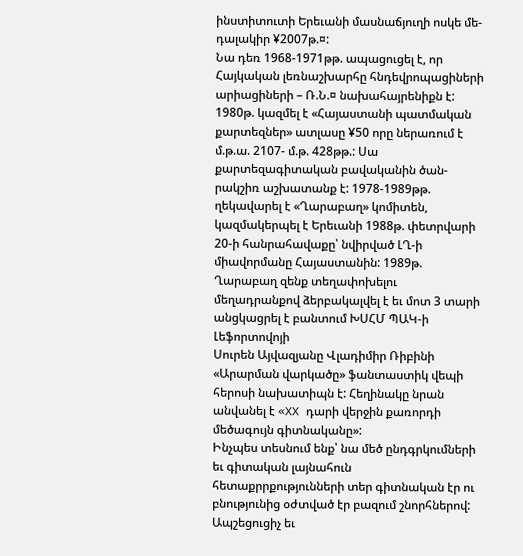ինստիտուտի Երեւանի մասնաճյուղի ոսկե մե-դալակիր ¥2007թ.¤:
Նա դեռ 1968-1971թթ. ապացուցել է, որ Հայկական լեռնաշխարհը հնդեվրոպացիների արիացիների – Ռ.Ն.¤ նախահայրենիքն է: 1980թ. կազմել է «Հայաստանի պատմական քարտեզներ» ատլասը ¥50 որը ներառում է մ.թ.ա. 2107- մ.թ. 428թթ.: Սա քարտեզագիտական բավականին ծան-րակշիռ աշխատանք է: 1978-1989թթ. ղեկավարել է «Ղարաբաղ» կոմիտեն, կազմակերպել է Երեւանի 1988թ. փետրվարի 20-ի հանրահավաքը՝ նվիրված ԼՂ-ի միավորմանը Հայաստանին: 1989թ. Ղարաբաղ զենք տեղափոխելու մեղադրանքով ձերբակալվել է եւ մոտ 3 տարի անցկացրել է բանտում ԽՍՀՄ ՊԱԿ-ի Լեֆորտովոյի
Սուրեն Այվազյանը Վլադիմիր Ռիբինի «Արարման վարկածը» ֆանտաստիկ վեպի հերոսի նախատիպն է: Հեղինակը նրան անվանել է «XX դարի վերջին քառորդի մեծագույն գիտնականը»:
Ինչպես տեսնում ենք՝ նա մեծ ընդգրկումների եւ գիտական լայնահուն հետաքրրքությունների տեր գիտնական էր ու բնությունից օժտված էր բազում շնորհներով: Ապշեցուցիչ եւ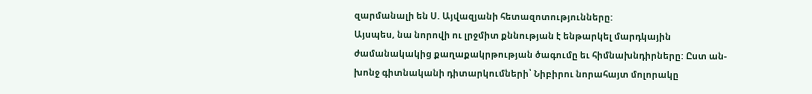զարմանալի են Ս. Այվազյանի հետազոտությունները:
Այսպես, նա նորովի ու լրջմիտ քննության է ենթարկել մարդկային ժամանակակից քաղաքակրթության ծագումը եւ հիմնախնդիրները: Ըստ ան-խոնջ գիտնականի դիտարկումների՝ Նիբիրու նորահայտ մոլորակը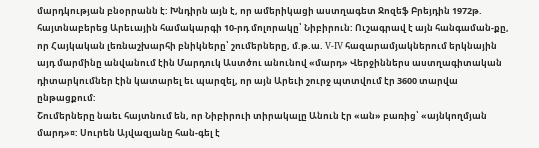մարդկության բնօրրանն է: Խնդիրն այն է, որ ամերիկացի աստղագետ Ջոզեֆ Բրեյդին 1972թ. հայտնաբերեց Արեւային համակարգի 10-րդ մոլորակը՝ Նիբիրուն: Ուշագրավ է այն հանգաման-քը, որ Հայկական լեռնաշխարհի բնիկները՝ շումերները, մ.թ.ա. V-IV հազարամյակներում երկնային այդ մարմինը անվանում էին Մարդուկ Աստծու անունով «մարդ» Վերջիններս աստղագիտական դիտարկումներ էին կատարել եւ պարզել, որ այն Արեւի շուրջ պտտվում էր 3600 տարվա ընթացքում:
Շումերները նաեւ հայտնում են, որ Նիբիրուի տիրակալը Անուն էր «ան» բառից՝ «այնկողմյան մարդ»¤: Սուրեն Այվազյանը հան-գել է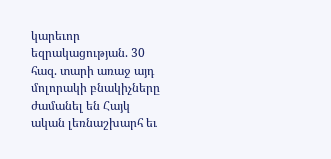կարեւոր եզրակացության. 30 հազ. տարի առաջ այդ մոլորակի բնակիչները ժամանել են Հայկ
ական լեռնաշխարհ եւ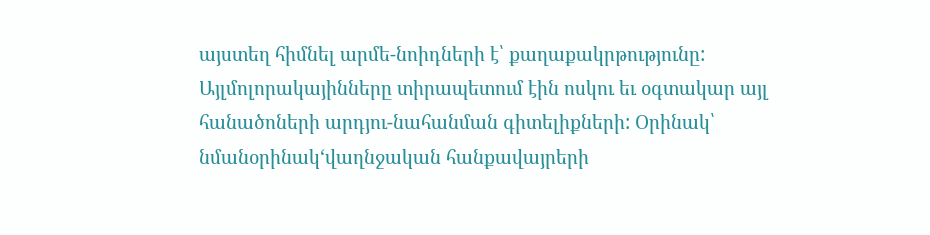այստեղ հիմնել արմե-նոիդների է՝ քաղաքակրթությունը: Այլմոլորակայինները տիրապետում էին ոսկու եւ օգտակար այլ հանածոների արդյու-նահանման գիտելիքների: Օրինակ՝ նմանօրինակ‘վաղնջական հանքավայրերի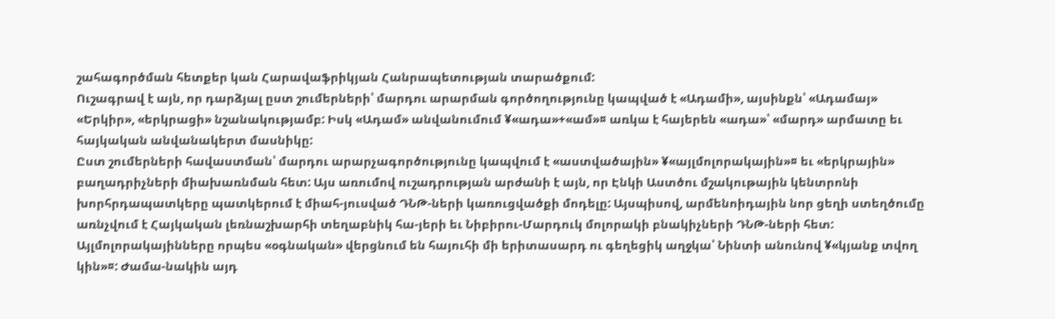շահագործման հետքեր կան Հարավաֆրիկյան Հանրապետության տարածքում:
Ուշագրավ է այն, որ դարձյալ ըստ շումերների՝ մարդու արարման գործողությունը կապված է «Ադամի», այսինքն՝ «Ադամայ» «Երկիր», «երկրացի» նշանակությամբ: Իսկ «Ադամ» անվանումում ¥«ադա»+«ամ»¤ առկա է հայերեն «ադա»՝ «մարդ» արմատը եւ հայկական անվանակերտ մասնիկը:
Ըստ շումերների հավաստման՝ մարդու արարչագործությունը կապվում է «աստվածային» ¥«այլմոլորակային»¤ եւ «երկրային» բաղադրիչների միախառնման հետ: Այս առումով ուշադրության արժանի է այն, որ Էնկի Աստծու մշակութային կենտրոնի խորհրդապատկերը պատկերում է միահ-յուսված ԴՆԹ-ների կառուցվածքի մոդելը: Այսպիսով, արմենոիդային նոր ցեղի ստեղծումը առնչվում է Հայկական լեռնաշխարհի տեղաբնիկ հա-յերի եւ Նիբիրու-Մարդուկ մոլորակի բնակիչների ԴՆԹ-ների հետ:
Այլմոլորակայինները որպես «օգնական» վերցնում են հայուհի մի երիտասարդ ու գեղեցիկ աղջկա՝ Նինտի անունով ¥«կյանք տվող կին»¤: Ժամա-նակին այդ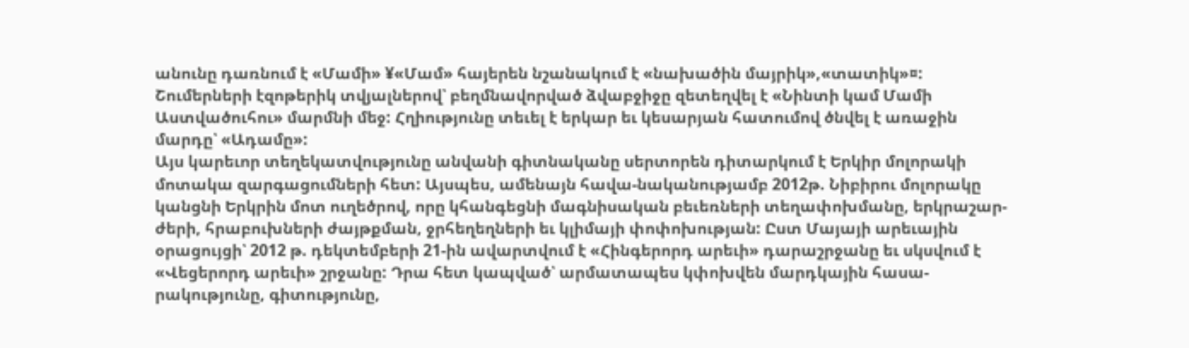անունը դառնում է «Մամի» ¥«Մամ» հայերեն նշանակում է «նախածին մայրիկ»,«տատիկ»¤: Շումերների էզոթերիկ տվյալներով՝ բեղմնավորված ձվաբջիջը զետեղվել է «Նինտի կամ Մամի Աստվածուհու» մարմնի մեջ: Հղիությունը տեւել է երկար եւ կեսարյան հատումով ծնվել է առաջին մարդը՝ «Ադամը»:
Այս կարեւոր տեղեկատվությունը անվանի գիտնականը սերտորեն դիտարկում է Երկիր մոլորակի մոտակա զարգացումների հետ: Այսպես, ամենայն հավա-նականությամբ 2012թ. Նիբիրու մոլորակը կանցնի Երկրին մոտ ուղեծրով, որը կհանգեցնի մագնիսական բեւեռների տեղափոխմանը, երկրաշար-ժերի, հրաբուխների ժայթքման, ջրհեղեղների եւ կլիմայի փոփոխության: Ըստ Մայայի արեւային օրացույցի՝ 2012 թ. դեկտեմբերի 21-ին ավարտվում է «Հինգերորդ արեւի» դարաշրջանը եւ սկսվում է «Վեցերորդ արեւի» շրջանը: Դրա հետ կապված՝ արմատապես կփոխվեն մարդկային հասա-րակությունը, գիտությունը,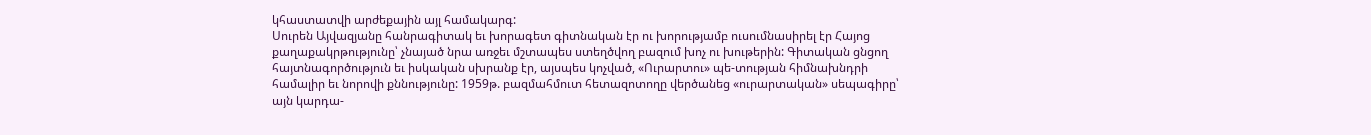կհաստատվի արժեքային այլ համակարգ:
Սուրեն Այվազյանը հանրագիտակ եւ խորագետ գիտնական էր ու խորությամբ ուսումնասիրել էր Հայոց քաղաքակրթությունը՝ չնայած նրա առջեւ մշտապես ստեղծվող բազում խոչ ու խութերին: Գիտական ցնցող հայտնագործություն եւ իսկական սխրանք էր, այսպես կոչված, «Ուրարտու» պե-տության հիմնախնդրի համալիր եւ նորովի քննությունը: 1959թ. բազմահմուտ հետազոտողը վերծանեց «ուրարտական» սեպագիրը՝ այն կարդա-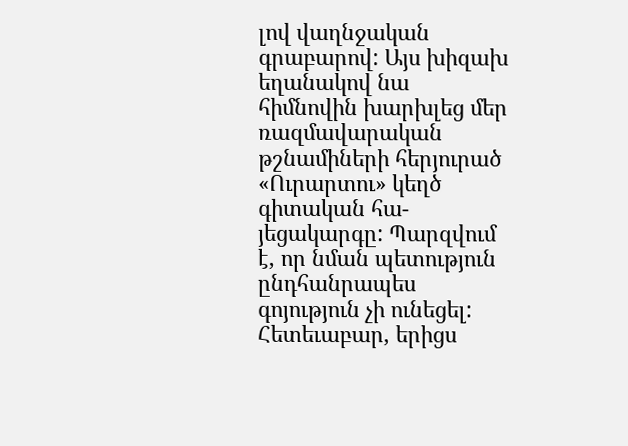լով վաղնջական գրաբարով: Այս խիզախ եղանակով նա հիմնովին խարխլեց մեր ռազմավարական թշնամիների հերյուրած «Ուրարտու» կեղծ գիտական հա-յեցակարգը: Պարզվում է, որ նման պետություն ընդհանրապես գոյություն չի ունեցել: Հետեւաբար, երիցս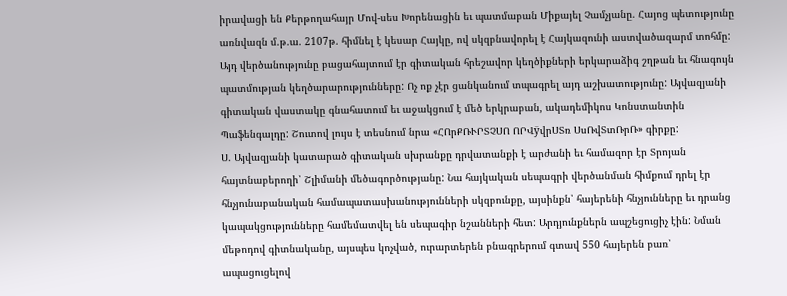իրավացի են Քերթողահայր Մով-սես Խորենացին եւ պատմաբան Միքայել Չամչյանը. Հայոց պետությունը առնվազն մ.թ.ա. 2107թ. հիմնել է կեսար Հայկը, ով սկզբնավորել է Հայկազունի աստվածազարմ տոհմը:
Այդ վերծանությունը բացահայտում էր գիտական հրեշավոր կեղծիքների երկարաձիգ շղթան եւ հնագույն պատմության կեղծարարությունները: Ոչ ոք չէր ցանկանում տպագրել այդ աշխատությունը: Այվազյանի գիտական վաստակը գնահատում եւ աջակցում է մեծ երկրաբան, ակադեմիկոս Կոնստանտին Պաֆենգալդը: Շուտով լույս է տեսնում նրա «ՀՈրՔՌՒՐՏՉՍՈ ՈՐՎÿվրՍՏռ ՍսՌվՏտՌրՌ» գիրքը:
Ս. Այվազյանի կատարած գիտական սխրանքը դրվատանքի է արժանի եւ համազոր էր Տրոյան հայտնաբերողի՝ Շլիմանի մեծագործությանը: Նա հայկական սեպագրի վերծանման հիմքում դրել էր հնչյունաբանական համապատասխանությունների սկզբունքը, այսինքն՝ հայերենի հնչյունները եւ դրանց կապակցությունները համեմատվել են սեպագիր նշանների հետ: Արդյունքներն ապշեցուցիչ էին: Նման մեթոդով գիտնականը, այսպես կոչված, ուրարտերեն բնագրերում գտավ 550 հայերեն բառ՝ ապացուցելով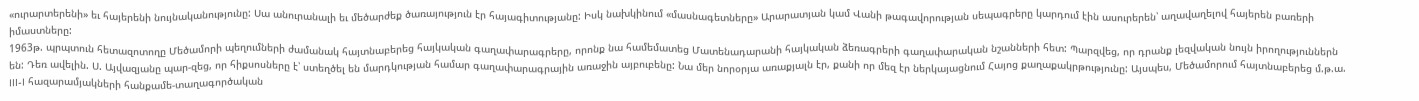«ուրարտերենի» եւ հայերենի նույնականությունը: Սա անուրանալի եւ մեծարժեք ծառայություն էր հայագիտությանը: Իսկ նախկինում «մասնագետները» Արարատյան կամ Վանի թագավորության սեպագրերը կարդում էին ասուրերեն՝ աղավաղելով հայերեն բառերի իմաստները:
1963թ. պրպտուն հետազոտողը Մեծամորի պեղումների ժամանակ հայտնաբերեց հայկական գաղափարագրերը, որոնք նա համեմատեց Մատենադարանի հայկական ձեռագրերի գաղափարական նշանների հետ: Պարզվեց, որ դրանք լեզվական նույն իրողություններն են: Դեռ ավելին. Ս. Այվազյանը պար-զեց, որ հիքսոսները է՝ ստեղծել են մարդկության համար գաղափարագրային առաջին այբուբենը: Նա մեր նորօրյա առաքյալն էր, քանի որ մեզ էր ներկայացնում Հայոց քաղաքակրթությունը: Այսպես, Մեծամորում հայտնաբերեց մ.թ.ա. III-I հազարամյակների հանքամե-տաղագործական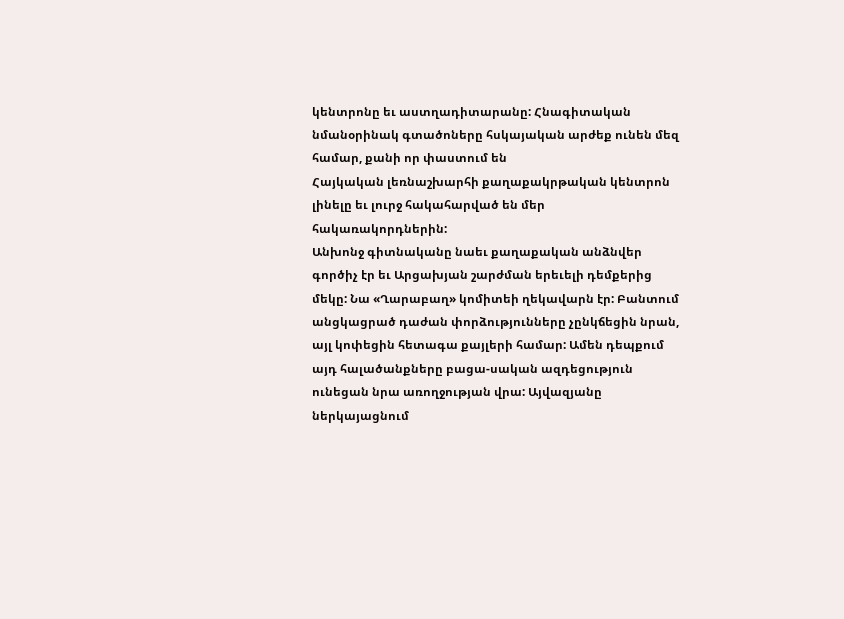կենտրոնը եւ աստղադիտարանը: Հնագիտական նմանօրինակ գտածոները հսկայական արժեք ունեն մեզ համար, քանի որ փաստում են
Հայկական լեռնաշխարհի քաղաքակրթական կենտրոն լինելը եւ լուրջ հակահարված են մեր հակառակորդներին:
Անխոնջ գիտնականը նաեւ քաղաքական անձնվեր գործիչ էր եւ Արցախյան շարժման երեւելի դեմքերից մեկը: Նա «Ղարաբաղ» կոմիտեի ղեկավարն էր: Բանտում անցկացրած դաժան փորձությունները չընկճեցին նրան, այլ կոփեցին հետագա քայլերի համար: Ամեն դեպքում այդ հալածանքները բացա-սական ազդեցություն ունեցան նրա առողջության վրա: Այվազյանը ներկայացնում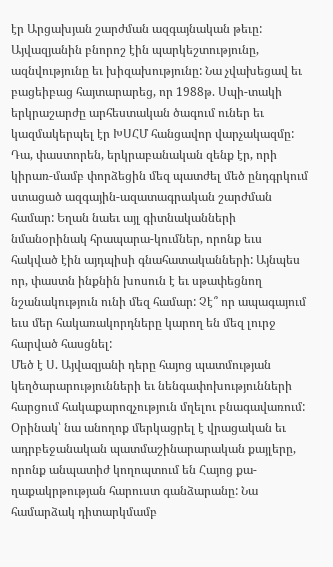էր Արցախյան շարժման ազգայնական թեւը:
Այվազյանին բնորոշ էին պարկեշտությունը, ազնվությունը եւ խիզախությունը: Նա չվախեցավ եւ բացեիբաց հայտարարեց, որ 1988թ. Սպի-տակի երկրաշարժը արհեստական ծագում ուներ եւ կազմակերպել էր ԽՍՀՄ հանցավոր վարչակազմը: Դա, փաստորեն, երկրաբանական զենք էր, որի կիրառ-մամբ փորձեցին մեզ պատժել մեծ ընդգրկում ստացած ազգային-ազատագրական շարժման համար: Եղան նաեւ այլ գիտնականների նմանօրինակ հրապարա-կումներ, որոնք եւս հակված էին այդպիսի գնահատականների: Այնպես որ, փաստն ինքնին խոսուն է եւ սթափեցնող նշանակություն ունի մեզ համար: Չէ՞ որ ապագայում եւս մեր հակառակորդները կարող են մեզ լուրջ հարված հասցնել:
Մեծ է Ս. Այվազյանի դերը հայոց պատմության կեղծարարությունների եւ նենգափոխությունների հարցում հակաքարոզչություն մղելու բնագավառում: Օրինակ՝ նա անողոք մերկացրել է վրացական եւ ադրբեջանական պատմաշինարարական քայլերը, որոնք անպատիժ կողոպտում են Հայոց քա-ղաքակրթության հարուստ գանձարանը: Նա համարձակ դիտարկմամբ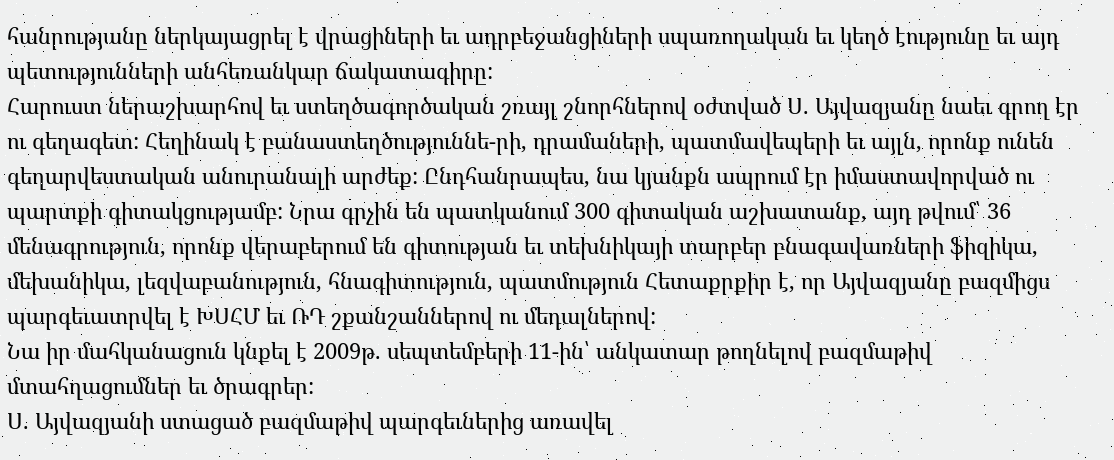հանրությանը ներկայացրել է վրացիների եւ ադրբեջանցիների սպառողական եւ կեղծ էությունը եւ այդ պետությունների անհեռանկար ճակատագիրը:
Հարուստ ներաշխարհով եւ ստեղծագործական շռայլ շնորհներով օժտված Ս. Այվազյանը նաեւ գրող էր ու գեղագետ: Հեղինակ է բանաստեղծություննե-րի, դրամաների, պատմավեպերի եւ այլն, որոնք ունեն գեղարվեստական անուրանալի արժեք: Ընդհանրապես, նա կյանքն ապրում էր իմաստավորված ու պարտքի գիտակցությամբ: Նրա գրչին են պատկանում 300 գիտական աշխատանք, այդ թվում՝ 36 մենագրություն, որոնք վերաբերում են գիտության եւ տեխնիկայի տարբեր բնագավառների ֆիզիկա, մեխանիկա, լեզվաբանություն, հնագիտություն, պատմություն Հետաքրքիր է, որ Այվազյանը բազմիցս պարգեւատրվել է ԽՍՀՄ եւ ՌԴ շքանշաններով ու մեդալներով:
Նա իր մահկանացուն կնքել է 2009թ. սեպտեմբերի 11-ին՝ անկատար թողնելով բազմաթիվ մտահղացումներ եւ ծրագրեր:
Ս. Այվազյանի ստացած բազմաթիվ պարգեւներից առավել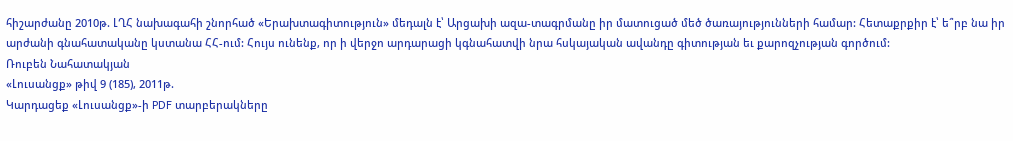հիշարժանը 2010թ. ԼՂՀ նախագահի շնորհած «Երախտագիտություն» մեդալն է՝ Արցախի ազա-տագրմանը իր մատուցած մեծ ծառայությունների համար: Հետաքրքիր է՝ ե՞րբ նա իր արժանի գնահատականը կստանա ՀՀ-ում: Հույս ունենք, որ ի վերջո արդարացի կգնահատվի նրա հսկայական ավանդը գիտության եւ քարոզչության գործում:
Ռուբեն Նահատակյան
«Լուսանցք» թիվ 9 (185), 2011թ.
Կարդացեք «Լուսանցք»-ի PDF տարբերակները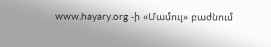www.hayary.org -ի «Մամուլ» բաժնում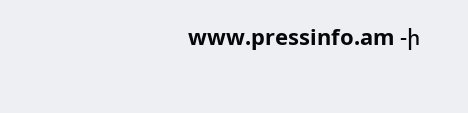www.pressinfo.am -ի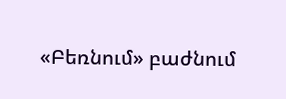«Բեռնում» բաժնում